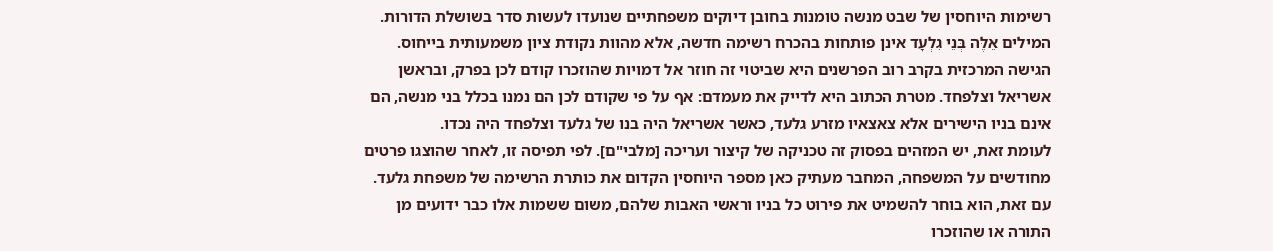רשימות היוחסין של שבט מנשה טומנות בחובן דיוקים משפחתיים שנועדו לעשות סדר בשושלת הדורות. המילים אֵלֶּה בְּנֵי גִלְעָד אינן פותחות בהכרח רשימה חדשה, אלא מהוות נקודת ציון משמעותית בייחוס. הגישה המרכזית בקרב רוב הפרשנים היא שביטוי זה חוזר אל דמויות שהוזכרו קודם לכן בפרק, ובראשן אשריאל וצלפחד. מטרת הכתוב היא לדייק את מעמדם: אף על פי שקודם לכן הם נמנו בכלל בני מנשה, הם אינם בניו הישירים אלא צאצאיו מזרע גלעד, כאשר אשריאל היה בנו של גלעד וצלפחד היה נכדו.
לעומת זאת, יש המזהים בפסוק זה טכניקה של קיצור ועריכה [מלבי"ם]. לפי תפיסה זו, לאחר שהוצגו פרטים מחודשים על המשפחה, המחבר מעתיק כאן מספר היוחסין הקדום את כותרת הרשימה של משפחת גלעד. עם זאת, הוא בוחר להשמיט את פירוט כל בניו וראשי האבות שלהם, משום ששמות אלו כבר ידועים מן התורה או שהוזכרו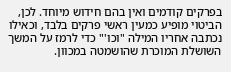בפרקים קודמים ואין בהם חידוש מיוחד. לכן, הביטוי מופיע כמעין ראשי פרקים בלבד, וכאילו נכתבה אחריו המילה "וכו'" כדי לרמז על המשך השושלת המוכרת שהושמטה במכוון.